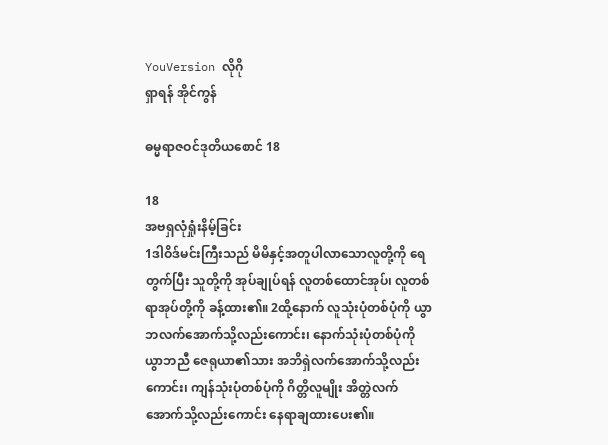YouVersion လိုဂို
ရှာရန် အိုင်ကွန်

ဓမ္မရာဇဝင်ဒုတိယစောင် 18

18
အဗရှလုံရှုံးနိမ့်ခြင်း
1ဒါဝိဒ်မင်းကြီးသည် မိမိနှင့်အတူပါလာသောလူတို့ကို ရေတွက်ပြီး သူတို့ကို အုပ်ချုပ်ရန် လူတစ်ထောင်အုပ်၊ လူတစ်ရာအုပ်တို့ကို ခန့်ထား၏။ 2ထို့နောက် လူသုံးပုံတစ်ပုံကို ယွာဘလက်အောက်သို့လည်းကောင်း၊ နောက်သုံးပုံတစ်ပုံကို ယွာဘညီ ဇေရုယာ၏သား အဘိရှဲလက်အောက်သို့လည်းကောင်း၊ ကျန်သုံးပုံတစ်ပုံကို ဂိတ္တိလူမျိုး အိတ္တဲလက်အောက်သို့လည်းကောင်း နေရာချထားပေး၏။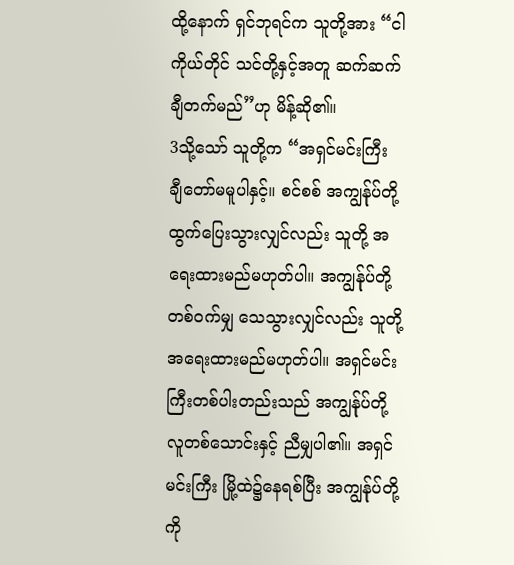ထို့နောက် ရှင်ဘုရင်က သူတို့အား “ငါကိုယ်တိုင် သင်တို့နှင့်အတူ ဆက်ဆက်ချီတက်မည်”ဟု မိန့်ဆို၏။
3သို့သော် သူတို့က “အရှင်မင်းကြီး ချီတော်မမူပါနှင့်။ စင်စစ် အကျွန်ုပ်တို့ ထွက်ပြေးသွားလျှင်လည်း သူတို့ အရေးထားမည်မဟုတ်ပါ။ အကျွန်ုပ်တို့ တစ်ဝက်မျှ သေသွားလျှင်လည်း သူတို့ အရေးထားမည်မဟုတ်ပါ။ အရှင်မင်းကြီးတစ်ပါးတည်းသည် အကျွန်ုပ်တို့ လူတစ်သောင်းနှင့် ညီမျှပါ၏။ အရှင်မင်းကြီး မြို့ထဲ၌နေရစ်ပြီး အကျွန်ုပ်တို့ကို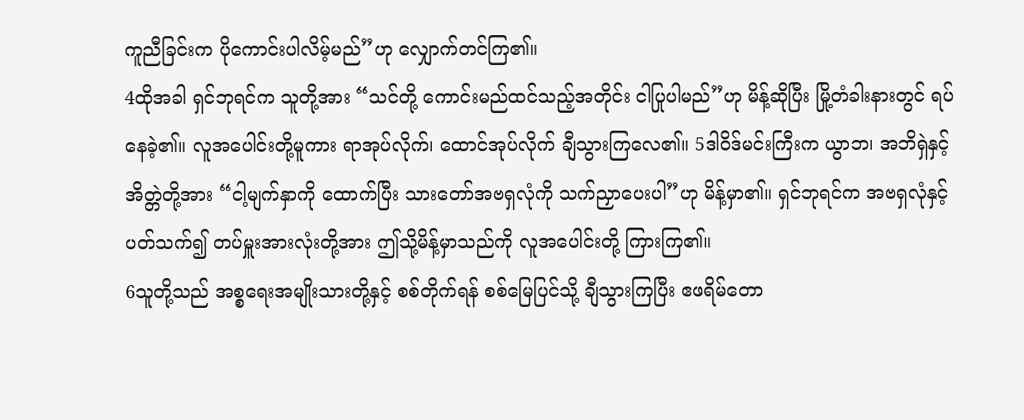ကူညီခြင်းက ပိုကောင်းပါလိမ့်မည်”ဟု လျှောက်တင်ကြ၏။
4ထိုအခါ ရှင်ဘုရင်က သူတို့အား “သင်တို့ ကောင်းမည်ထင်သည့်အတိုင်း ငါပြုပါမည်”ဟု မိန့်ဆိုပြီး မြို့တံခါးနားတွင် ရပ်နေခဲ့၏။ လူအပေါင်းတို့မူကား ရာအုပ်လိုက်၊ ထောင်အုပ်လိုက် ချီသွားကြလေ၏။ 5ဒါဝိဒ်မင်းကြီးက ယွာဘ၊ အဘိရှဲနှင့် အိတ္တဲတို့အား “ငါ့မျက်နှာကို ထောက်ပြီး သားတော်အဗရှလုံကို သက်ညှာပေးပါ”ဟု မိန့်မှာ၏။ ရှင်ဘုရင်က အဗရှလုံနှင့်ပတ်သက်၍ တပ်မှူးအားလုံးတို့အား ဤသို့မိန့်မှာသည်ကို လူအပေါင်းတို့ ကြားကြ၏။
6သူတို့သည် အစ္စရေးအမျိုးသားတို့နှင့် စစ်တိုက်ရန် စစ်မြေပြင်သို့ ချီသွားကြပြီး ဧဖရိမ်တော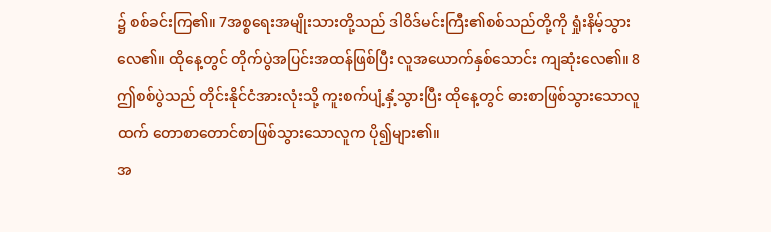၌ စစ်ခင်းကြ၏။ 7အစ္စရေးအမျိုးသားတို့သည် ဒါဝိဒ်မင်းကြီး၏စစ်သည်တို့ကို ရှုံးနိမ့်သွားလေ၏။ ထိုနေ့တွင် တိုက်ပွဲအပြင်းအထန်ဖြစ်ပြီး လူအယောက်နှစ်သောင်း ကျဆုံးလေ၏။ 8ဤစစ်ပွဲသည် တိုင်းနိုင်ငံအားလုံးသို့ ကူးစက်ပျံ့နှံ့သွားပြီး ထိုနေ့တွင် ဓားစာဖြစ်သွားသောလူထက် တောစာတောင်စာဖြစ်သွားသောလူက ပို၍များ၏။
အ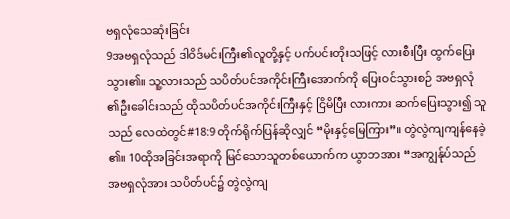ဗရှလုံသေဆုံးခြင်း
9အဗရှလုံသည် ဒါဝိဒ်မင်းကြီး၏လူတို့နှင့် ပက်ပင်းတိုးသဖြင့် လားစီးပြီး ထွက်ပြေးသွား၏။ သူ့လားသည် သပိတ်ပင်အကိုင်းကြီးအောက်ကို ပြေးဝင်သွားစဉ် အဗရှလုံ၏ဦးခေါင်းသည် ထိုသပိတ်ပင်အကိုင်းကြီးနှင့် ငြိမိပြီး လားကား ဆက်ပြေးသွား၍ သူသည် လေထဲတွင်#18:9 တိုက်ရိုက်ပြန်ဆိုလျှင် “မိုးနှင့်မြေကြား”။ တွဲလွဲကျကျန်နေခဲ့၏။ 10ထိုအခြင်းအရာကို မြင်သောသူတစ်ယောက်က ယွာဘအား “အကျွန်ုပ်သည် အဗရှလုံအား သပိတ်ပင်၌ တွဲလွဲကျ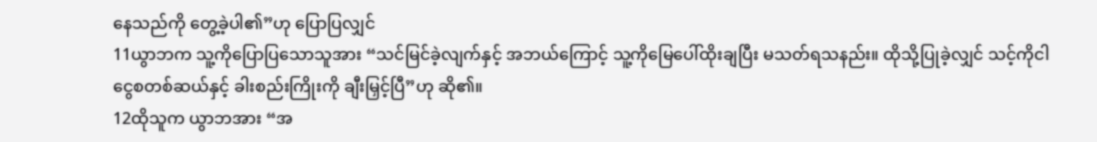နေသည်ကို တွေ့ခဲ့ပါ၏”ဟု ပြောပြလျှင်
11ယွာဘက သူ့ကိုပြောပြသောသူအား “သင်မြင်ခဲ့လျက်နှင့် အဘယ်ကြောင့် သူ့ကိုမြေပေါ်ထိုးချပြီး မသတ်ရသနည်း။ ထိုသို့ပြုခဲ့လျှင် သင့်ကိုငါ ငွေစတစ်ဆယ်နှင့် ခါးစည်းကြိုးကို ချီးမြှင့်ပြီ”ဟု ဆို၏။
12ထိုသူက ယွာဘအား “အ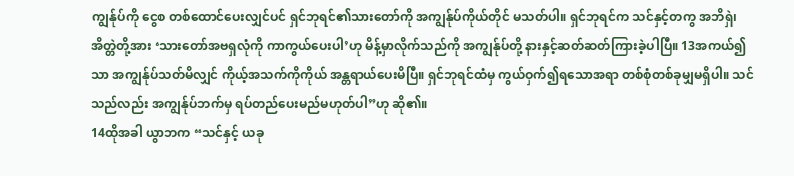ကျွန်ုပ်ကို ငွေစ တစ်ထောင်ပေးလျှင်ပင် ရှင်ဘုရင်၏သားတော်ကို အကျွန်ုပ်ကိုယ်တိုင် မသတ်ပါ။ ရှင်ဘုရင်က သင်နှင့်တကွ အဘိရှဲ၊ အိတ္တဲတို့အား ‘သားတော်အဗရှလုံကို ကာကွယ်ပေးပါ’ဟု မိန့်မှာလိုက်သည်ကို အကျွန်ုပ်တို့ နားနှင့်ဆတ်ဆတ်ကြားခဲ့ပါပြီ။ 13အကယ်၍သာ အကျွန်ုပ်သတ်မိလျှင် ကိုယ့်အသက်ကိုကိုယ် အန္တရာယ်ပေးမိပြီ။ ရှင်ဘုရင်ထံမှ ကွယ်ဝှက်၍ရသောအရာ တစ်စုံတစ်ခုမျှမရှိပါ။ သင်သည်လည်း အကျွန်ုပ်ဘက်မှ ရပ်တည်ပေးမည်မဟုတ်ပါ”ဟု ဆို၏။
14ထိုအခါ ယွာဘက “သင်နှင့် ယခု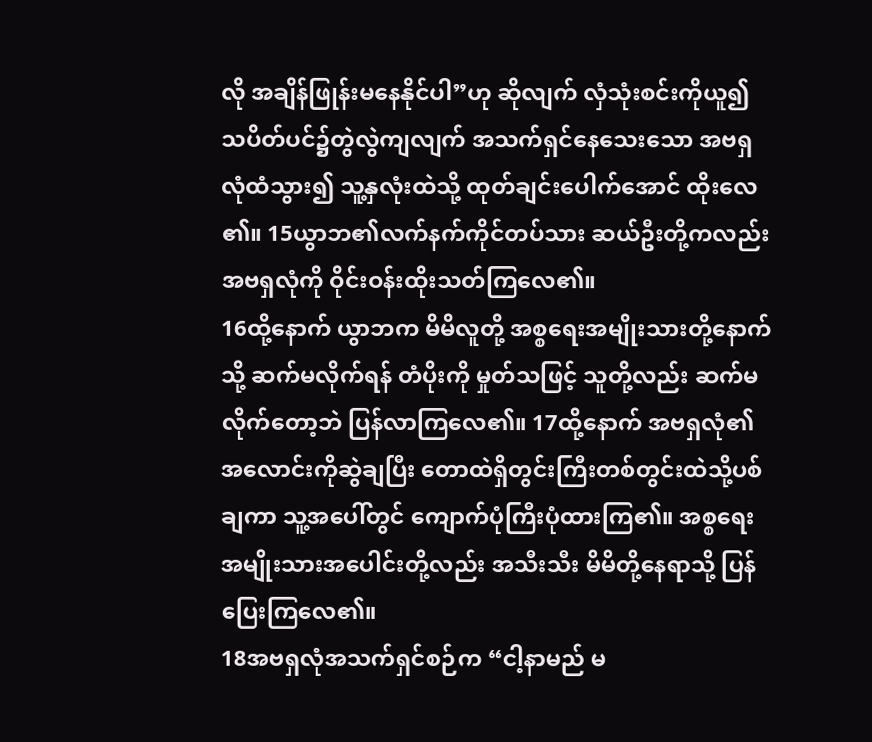လို အချိန်ဖြုန်းမနေနိုင်ပါ”ဟု ဆိုလျက် လှံသုံးစင်းကိုယူ၍ သပိတ်ပင်၌တွဲလွဲကျလျက် အသက်ရှင်နေသေးသော အဗရှလုံထံသွား၍ သူ့နှလုံးထဲသို့ ထုတ်ချင်းပေါက်အောင် ထိုးလေ၏။ 15ယွာဘ၏လက်နက်ကိုင်တပ်သား ဆယ်ဦးတို့ကလည်း အဗရှလုံကို ဝိုင်းဝန်းထိုးသတ်ကြလေ၏။
16ထို့နောက် ယွာဘက မိမိလူတို့ အစ္စရေးအမျိုးသားတို့နောက်သို့ ဆက်မလိုက်ရန် တံပိုးကို မှုတ်သဖြင့် သူတို့လည်း ဆက်မလိုက်တော့ဘဲ ပြန်လာကြလေ၏။ 17ထို့နောက် အဗရှလုံ၏အလောင်းကိုဆွဲချပြီး တောထဲရှိတွင်းကြီးတစ်တွင်းထဲသို့ပစ်ချကာ သူ့အပေါ်တွင် ကျောက်ပုံကြီးပုံထားကြ၏။ အစ္စရေးအမျိုးသားအပေါင်းတို့လည်း အသီးသီး မိမိတို့နေရာသို့ ပြန်ပြေးကြလေ၏။
18အဗရှလုံအသက်ရှင်စဉ်က “ငါ့နာမည် မ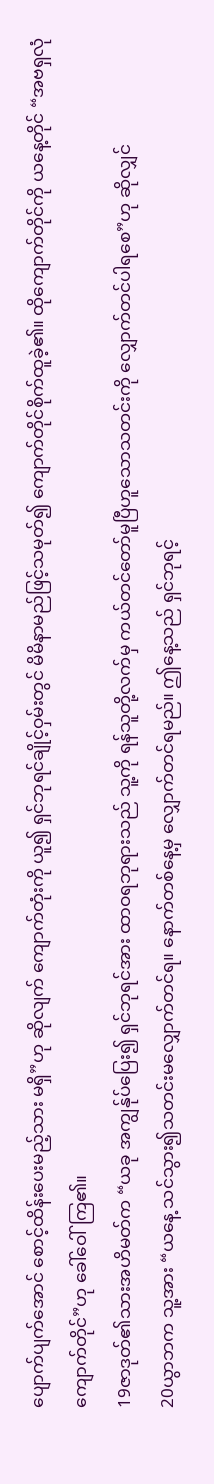ပျောက်ပျက်အောင် စောင့်ထိန်းပေးမည့်သား မရှိ”ဟု ဆိုလျက် ကျောက်တုံးကို ယူ၍ ရှင်ဘုရင်ချိုင့်ဝှမ်းတွင် မိမိနာမည်ဖြင့်သမုတ်၍ ကျောက်တိုင်စိုက်ထူခဲ့၏။ ထိုကျောက်တိုင်ကို ယနေ့တိုင် “အဗရှလုံကျောက်တိုင်”ဟု ခေါ်ဝေါ်ကြ၏။
19ဇာဒုတ်၏သားအဟိမတ်က “ယခု အကျွန်ုပ်ပြေး၍ ရှင်ဘုရင်အား ထာဝရဘုရားသည် သူ့ကို ရန်သူတို့လက်မှ ကယ်တင်တော်မူပြီဟူသောသတင်းကို လျှောက်တင်ပါရစေ”ဟု ဆိုလျှင်
20ယွာဘက သူ့အား “ယနေ့ သင်သွား၍သတင်းမလျှောက်တင်ရ။ နောက်တစ်နေ့မှ လျှောက်တင်ရမည်။ ဤနေ့သည် ရှင်ဘုရင့်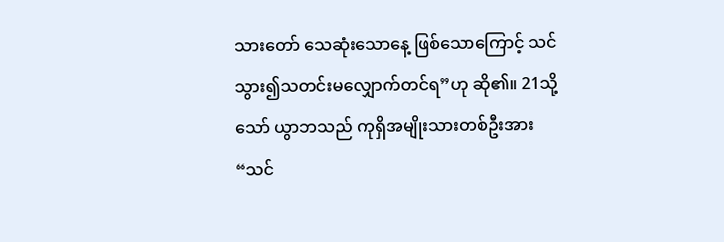သားတော် သေဆုံးသောနေ့ ဖြစ်သောကြောင့် သင်သွား၍သတင်းမလျှောက်တင်ရ”ဟု ဆို၏။ 21သို့သော် ယွာဘသည် ကုရှိအမျိုးသားတစ်ဦးအား “သင်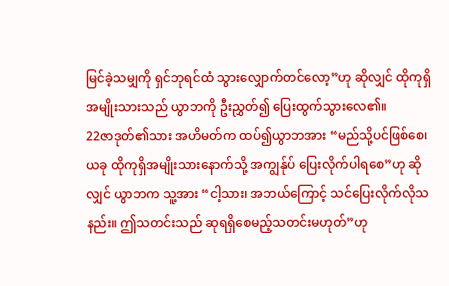မြင်ခဲ့သမျှကို ရှင်ဘုရင်ထံ သွားလျှောက်တင်လော့”ဟု ဆိုလျှင် ထိုကုရှိအမျိုးသားသည် ယွာဘကို ဦးညွှတ်၍ ပြေးထွက်သွားလေ၏။
22ဇာဒုတ်၏သား အဟိမတ်က ထပ်၍ယွာဘအား “မည်သို့ပင်ဖြစ်စေ၊ ယခု ထိုကုရှိအမျိုးသားနောက်သို့ အကျွန်ုပ် ပြေးလိုက်ပါရစေ”ဟု ဆိုလျှင် ယွာဘက သူ့အား “ငါ့သား၊ အဘယ်ကြောင့် သင်ပြေးလိုက်လိုသနည်း။ ဤသတင်းသည် ဆုရရှိစေမည့်သတင်းမဟုတ်”ဟု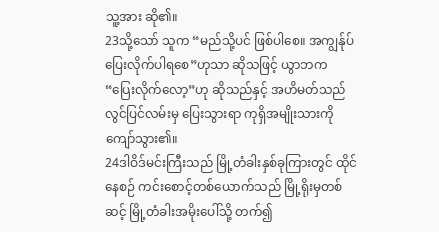သူ့အား ဆို၏။
23သို့သော် သူက “မည်သို့ပင် ဖြစ်ပါစေ။ အကျွန်ုပ် ပြေးလိုက်ပါရစေ”ဟုသာ ဆိုသဖြင့် ယွာဘက “ပြေးလိုက်လော့”ဟု ဆိုသည်နှင့် အဟိမတ်သည် လွင်ပြင်လမ်းမှ ပြေးသွားရာ ကုရှိအမျိုးသားကို ကျော်သွား၏။
24ဒါဝိဒ်မင်းကြီးသည် မြို့တံခါးနှစ်ခုကြားတွင် ထိုင်နေစဉ် ကင်းစောင့်တစ်ယောက်သည် မြို့ရိုးမှတစ်ဆင့် မြို့တံခါးအမိုးပေါ်သို့ တက်၍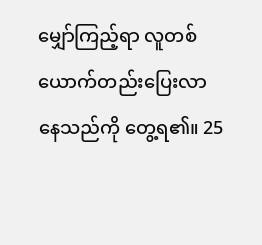မျှော်ကြည့်ရာ လူတစ်ယောက်တည်းပြေးလာနေသည်ကို တွေ့ရ၏။ 25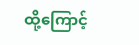ထို့ကြောင့်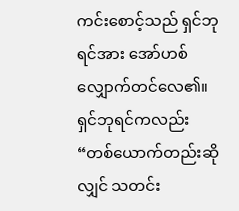ကင်းစောင့်သည် ရှင်ဘုရင်အား အော်ဟစ်လျှောက်တင်လေ၏။ ရှင်ဘုရင်ကလည်း “တစ်ယောက်တည်းဆိုလျှင် သတင်း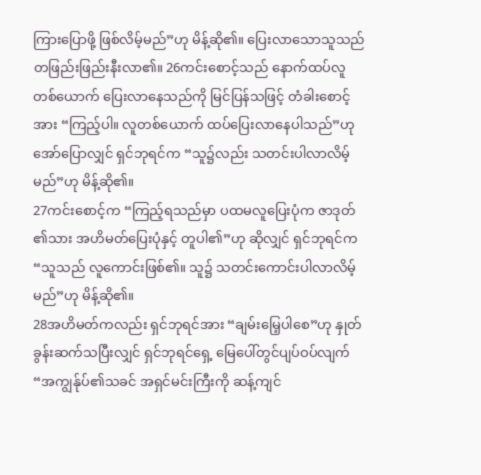ကြားပြောဖို့ ဖြစ်လိမ့်မည်”ဟု မိန့်ဆို၏။ ပြေးလာသောသူသည် တဖြည်းဖြည်းနီးလာ၏။ 26ကင်းစောင့်သည် နောက်ထပ်လူတစ်ယောက် ပြေးလာနေသည်ကို မြင်ပြန်သဖြင့် တံခါးစောင့်အား “ကြည့်ပါ။ လူတစ်ယောက် ထပ်ပြေးလာနေပါသည်”ဟု အော်ပြောလျှင် ရှင်ဘုရင်က “သူ၌လည်း သတင်းပါလာလိမ့်မည်”ဟု မိန့်ဆို၏။
27ကင်းစောင့်က “ကြည့်ရသည်မှာ ပထမလူပြေးပုံက ဇာဒုတ်၏သား အဟိမတ်ပြေးပုံနှင့် တူပါ၏”ဟု ဆိုလျှင် ရှင်ဘုရင်က “သူသည် လူကောင်းဖြစ်၏။ သူ၌ သတင်းကောင်းပါလာလိမ့်မည်”ဟု မိန့်ဆို၏။
28အဟိမတ်ကလည်း ရှင်ဘုရင်အား “ချမ်းမြေ့ပါစေ”ဟု နှုတ်ခွန်းဆက်သပြီးလျှင် ရှင်ဘုရင်ရှေ့ မြေပေါ်တွင်ပျပ်ဝပ်လျက် “အကျွန်ုပ်၏သခင် အရှင်မင်းကြီးကို ဆန့်ကျင်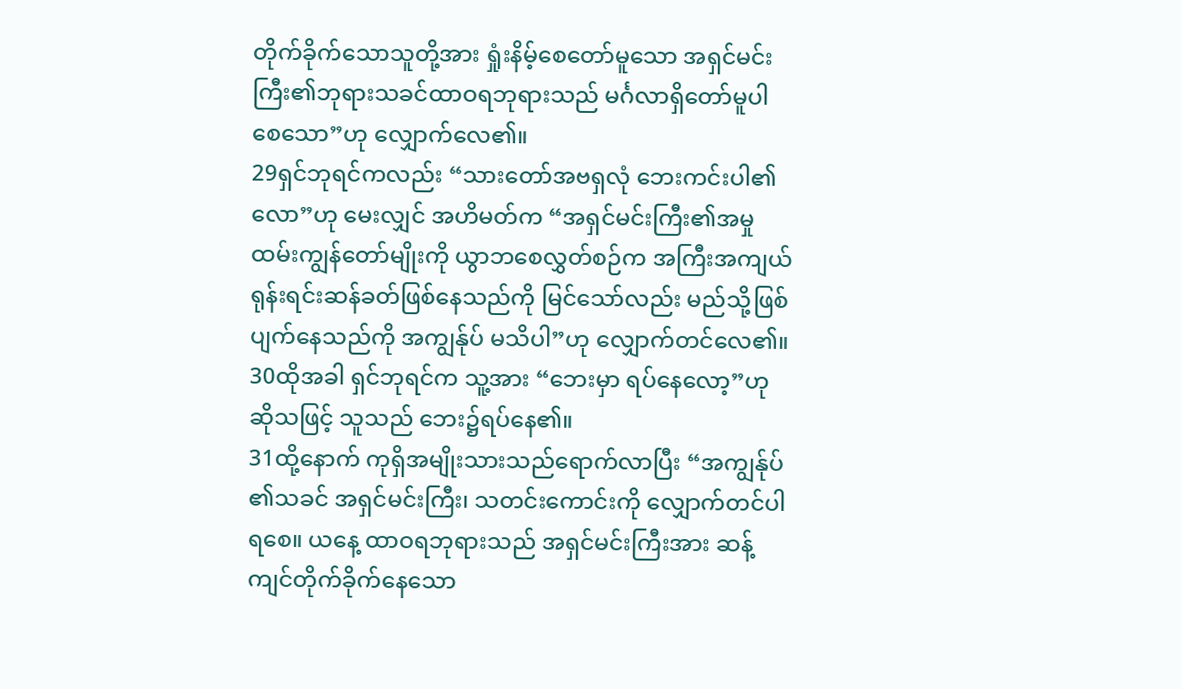တိုက်ခိုက်သောသူတို့အား ရှုံးနိမ့်စေတော်မူသော အရှင်မင်းကြီး၏ဘုရားသခင်ထာဝရဘုရားသည် မင်္ဂလာရှိတော်မူပါစေသော”ဟု လျှောက်လေ၏။
29ရှင်ဘုရင်ကလည်း “သားတော်အဗရှလုံ ဘေးကင်းပါ၏လော”ဟု မေးလျှင် အဟိမတ်က “အရှင်မင်းကြီး၏အမှုထမ်းကျွန်တော်မျိုးကို ယွာဘစေလွှတ်စဉ်က အကြီးအကျယ်ရုန်းရင်းဆန်ခတ်ဖြစ်နေသည်ကို မြင်သော်လည်း မည်သို့ဖြစ်ပျက်နေသည်ကို အကျွန်ုပ် မသိပါ”ဟု လျှောက်တင်လေ၏။
30ထိုအခါ ရှင်ဘုရင်က သူ့အား “ဘေးမှာ ရပ်နေလော့”ဟု ဆိုသဖြင့် သူသည် ဘေး၌ရပ်နေ၏။
31ထို့နောက် ကုရှိအမျိုးသားသည်ရောက်လာပြီး “အကျွန်ုပ်၏သခင် အရှင်မင်းကြီး၊ သတင်းကောင်းကို လျှောက်တင်ပါရစေ။ ယနေ့ ထာဝရဘုရားသည် အရှင်မင်းကြီးအား ဆန့်ကျင်တိုက်ခိုက်နေသော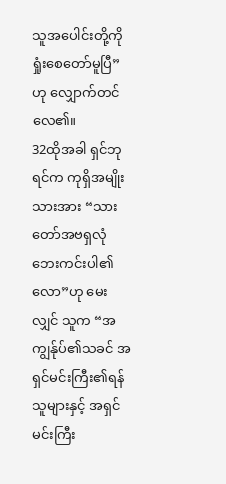သူအပေါင်းတို့ကို ရှုံးစေတော်မူပြီ”ဟု လျှောက်တင်လေ၏။
32ထိုအခါ ရှင်ဘုရင်က ကုရှိအမျိုးသားအား “သားတော်အဗရှလုံ ဘေးကင်းပါ၏လော”ဟု မေးလျှင် သူက “အကျွန်ုပ်၏သခင် အရှင်မင်းကြီး၏ရန်သူများနှင့် အရှင်မင်းကြီး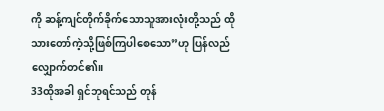ကို ဆန့်ကျင်တိုက်ခိုက်သောသူအားလုံးတို့သည် ထိုသားတော်ကဲ့သို့ဖြစ်ကြပါစေသော”ဟု ပြန်လည်လျှောက်တင်၏။
33ထိုအခါ ရှင်ဘုရင်သည် တုန်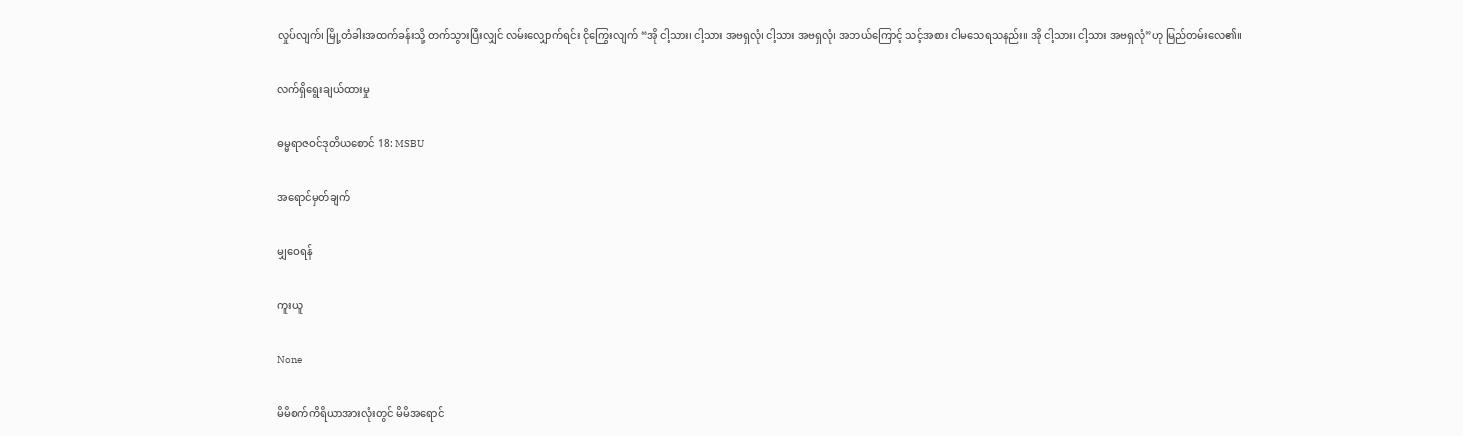လှုပ်လျက်၊ မြို့တံခါးအထက်ခန်းသို့ တက်သွားပြီးလျှင် လမ်းလျှောက်ရင်း ငိုကြွေးလျက် “အို ငါ့သား၊ ငါ့သား အဗရှလုံ၊ ငါ့သား အဗရှလုံ၊ အဘယ်ကြောင့် သင့်အစား ငါမသေရသနည်း။ အို ငါ့သား၊ ငါ့သား အဗရှလုံ”ဟု မြည်တမ်းလေ၏။

လက်ရှိရွေးချယ်ထားမှု

ဓမ္မရာဇဝင်ဒုတိယစောင် 18: MSBU

အရောင်မှတ်ချက်

မျှဝေရန်

ကူးယူ

None

မိမိစက်ကိရိယာအားလုံးတွင် မိမိအရောင်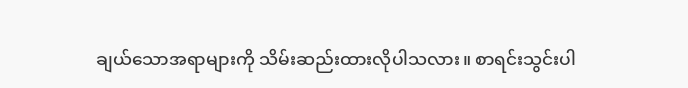ချယ်သောအရာများကို သိမ်းဆည်းထားလိုပါသလား။ စာရင်းသွင်းပါ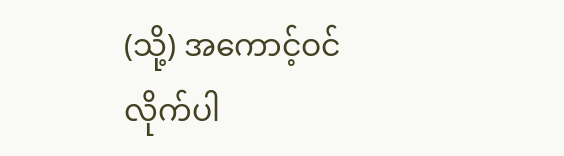(သို့) အကောင့်ဝင်လိုက်ပါ